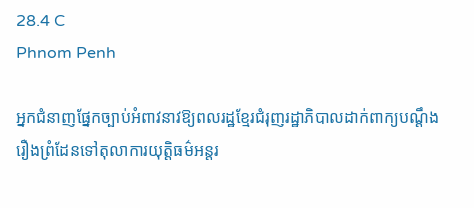28.4 C
Phnom Penh

អ្នកជំនាញផ្នែកច្បាប់អំពាវនាវឱ្យពលរដ្ឋខ្មែរជំរុញរដ្ឋាភិបាលដាក់ពាក្យបណ្ដឹងរឿងព្រំដែនទៅតុលាការយុត្តិធម៌អន្តរ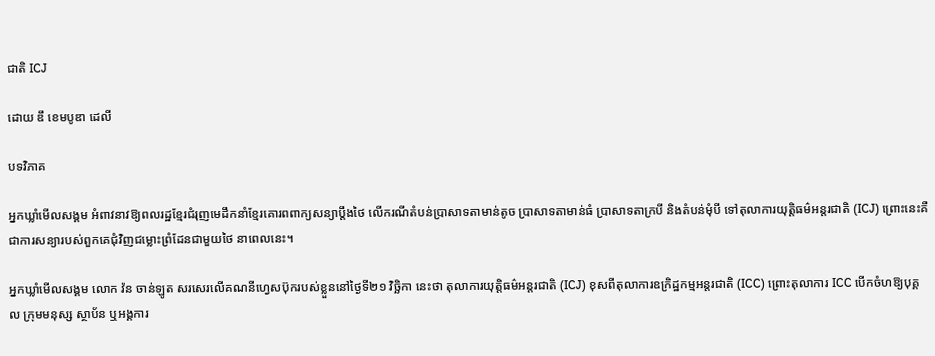ជាតិ ICJ

ដោយ ឌឹ ខេមបូឌា ដេលី

បទវិភាគ

អ្នកឃ្លាំមើលសង្គម អំពាវនាវឱ្យពលរដ្ឋខ្មែរជំរុញមេដឹកនាំខ្មែរគោរពពាក្យសន្យាប្ដឹងថៃ លើករណីតំបន់ប្រាសាទតាមាន់តូច ប្រាសាទតាមាន់ធំ ប្រាសាទតាក្របី និងតំបន់មុំបី ទៅតុលាការយុត្តិធម៌អន្តរជាតិ (ICJ) ព្រោះនេះគឺជាការសន្យារបស់ពួកគេជុំវិញជម្លោះព្រំដែនជាមួយថៃ នាពេលនេះ។

អ្នកឃ្លាំមើលសង្គម លោក វ៉ន ចាន់ឡូត សរសេរលើគណនីហ្វេសប៊ុករបស់ខ្លួននៅថ្ងៃទី២១ វិច្ឆិកា នេះថា តុលាការយុត្តិធម៌អន្តរជាតិ (ICJ) ខុសពីតុលាការឧក្រិដ្ឋកម្មអន្តរជាតិ (ICC) ព្រោះតុលាការ ICC បើកចំហឱ្យបុគ្គល ក្រុមមនុស្ស ស្ថាប័ន ឬអង្គការ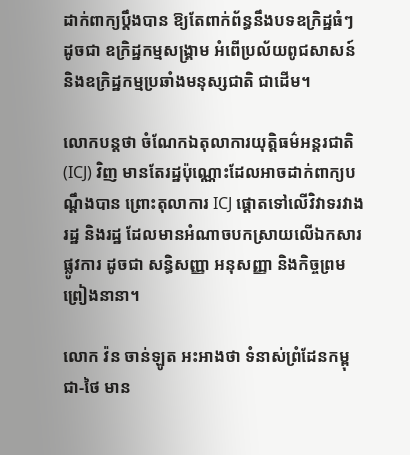ដាក់ពាក្យប្តឹងបាន ឱ្យតែពាក់ព័ន្ធនឹងបទឧក្រិដ្ឋធំៗ ដូចជា ឧក្រិដ្ឋកម្មសង្គ្រាម អំពើប្រល័យពូជសាសន៍ និងឧក្រិដ្ឋកម្មប្រឆាំងមនុស្សជាតិ ជាដើម។

លោកបន្តថា ចំណែកឯតុលាការយុត្តិធម៌អន្តរជាតិ (ICJ) វិញ មានតែរដ្ឋប៉ុណ្ណោះដែលអាចដាក់ពាក្យបណ្ដឹងបាន ព្រោះតុលាការ ICJ ផ្ដោតទៅលើវិវាទរវាងរដ្ឋ និងរដ្ឋ ដែលមានអំណាចបកស្រាយលើឯកសារផ្លូវការ ដូចជា សន្ធិសញ្ញា អនុសញ្ញា និងកិច្ចព្រមព្រៀងនានា។

លោក វ៉ន ចាន់ឡូត អះអាងថា ទំនាស់ព្រំដែនកម្ពុជា-ថៃ មាន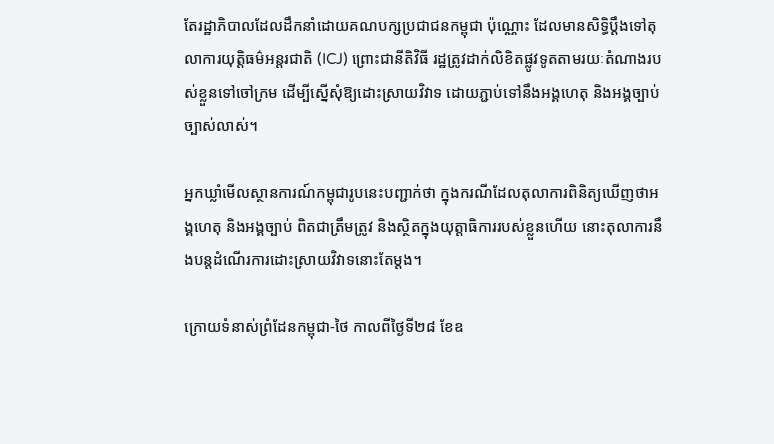តែរដ្ឋាភិបាលដែលដឹកនាំដោយគណបក្សប្រជាជនកម្ពុជា ប៉ុណ្ណោះ ដែលមានសិទ្ធិប្ដឹងទៅតុលាការយុត្តិធម៌អន្តរជាតិ (ICJ) ព្រោះជានីតិវិធី រដ្ឋត្រូវដាក់លិខិតផ្លូវទូតតាមរយៈតំណាងរបស់ខ្លួនទៅចៅក្រម ដើម្បីស្នើសុំឱ្យដោះស្រាយវិវាទ ដោយភ្ជាប់ទៅនឹងអង្គហេតុ និងអង្គច្បាប់ច្បាស់លាស់។

អ្នកឃ្លាំមើលស្ថានការណ៍កម្ពុជារូបនេះបញ្ជាក់ថា ក្នុងករណីដែលតុលាការពិនិត្យឃើញថាអង្គហេតុ និងអង្គច្បាប់ ពិតជាត្រឹមត្រូវ និងស្ថិតក្នុងយុត្តាធិការរបស់ខ្លួនហើយ នោះតុលាការនឹងបន្តដំណើរការដោះស្រាយវិវាទនោះតែម្តង។

ក្រោយទំនាស់ព្រំដែនកម្ពុជា-ថៃ កាលពីថ្ងៃទី២៨ ខែឧ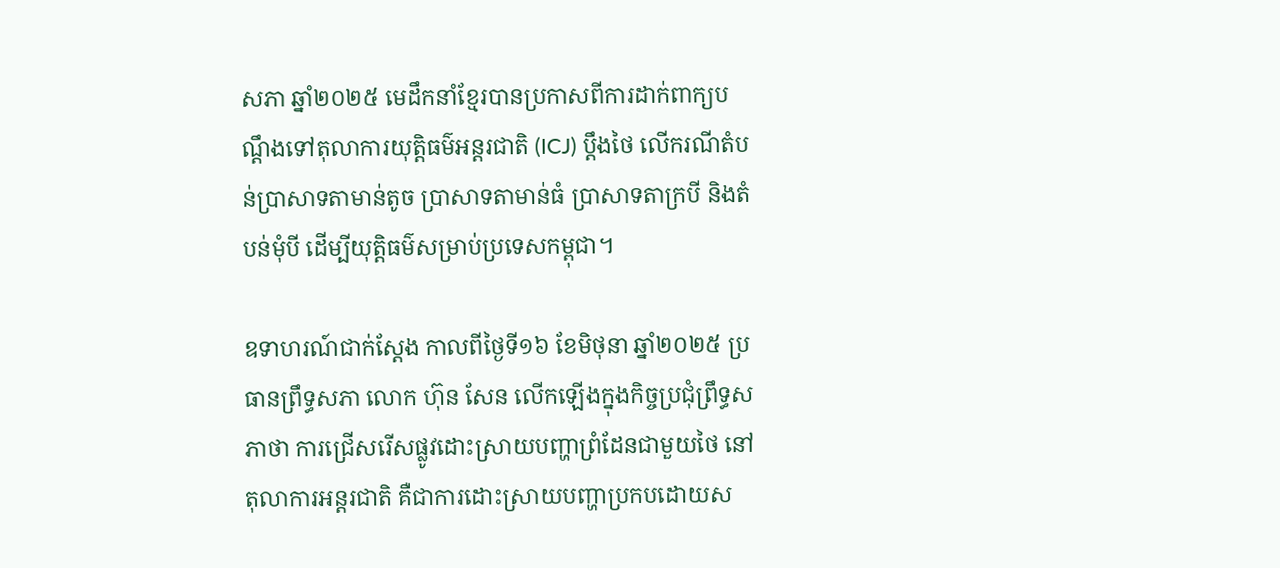សភា ឆ្នាំ២០២៥ មេដឹកនាំខ្មែរបានប្រកាសពីការដាក់ពាក្យបណ្ដឹងទៅតុលាការយុត្តិធម៌អន្តរជាតិ (ICJ) ប្តឹងថៃ លើករណីតំបន់ប្រាសាទតាមាន់តូច ប្រាសាទតាមាន់ធំ ប្រាសាទតាក្របី និងតំបន់មុំបី ដើម្បីយុត្តិធម៌សម្រាប់ប្រទេសកម្ពុជា។

ឧទាហរណ៍ជាក់ស្តែង កាលពីថ្ងៃទី១៦ ខែមិថុនា ឆ្នាំ២០២៥ ប្រធានព្រឹទ្ធសភា លោក ហ៊ុន សែន លើកឡើងក្នុងកិច្ចប្រជុំព្រឹទ្ធសភាថា ការជ្រើសរើសផ្លូវដោះស្រាយបញ្ហាព្រំដែនជាមួយថៃ នៅតុលាការអន្តរជាតិ គឺជាការដោះស្រាយបញ្ហាប្រកបដោយស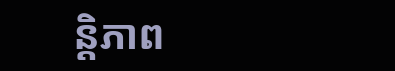ន្តិភាព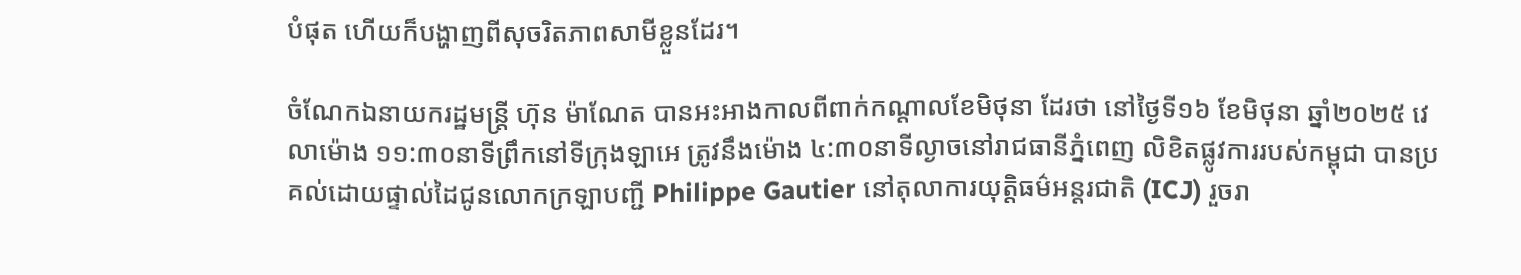បំផុត ហើយក៏បង្ហាញពីសុចរិតភាពសាមីខ្លួនដែរ។

ចំណែកឯនាយករដ្ឋមន្ត្រី ហ៊ុន ម៉ាណែត បានអះអាងកាលពីពាក់កណ្តាលខែមិថុនា ដែរថា នៅថ្ងៃទី១៦ ខែមិថុនា ឆ្នាំ២០២៥ វេលាម៉ោង ១១:៣០នាទីព្រឹកនៅទីក្រុងឡាអេ ត្រូវនឹងម៉ោង ៤:៣០នាទីល្ងាចនៅរាជធានីភ្នំពេញ លិខិតផ្លូវការរបស់កម្ពុជា បានប្រគល់ដោយផ្ទាល់ដៃជូនលោកក្រឡាបញ្ជី Philippe Gautier នៅតុលាការយុត្តិធម៌អន្តរជាតិ (ICJ) រួចរា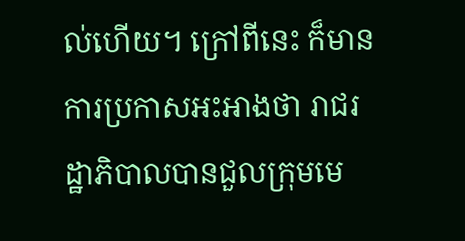ល់ហើយ។ ក្រៅពីនេះ ក៏មានការប្រកាសអះអាងថា រាជរដ្ឋាភិបាលបានជួលក្រុមមេ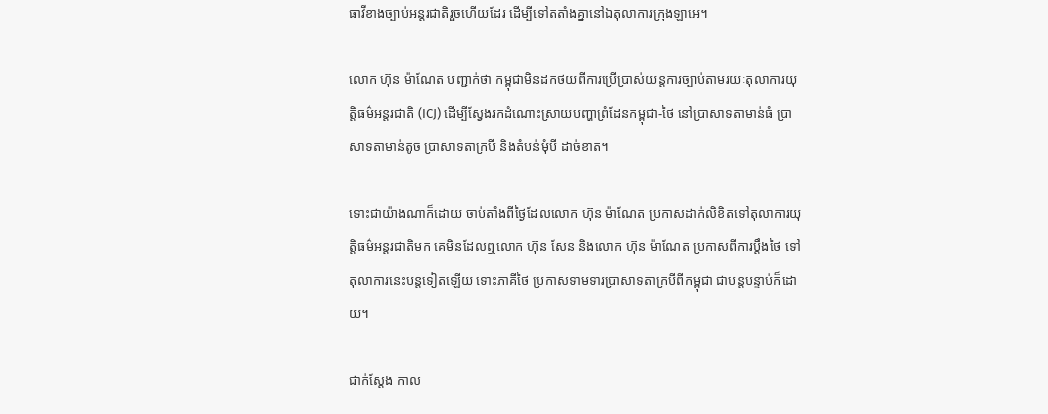ធាវីខាងច្បាប់អន្តរជាតិរួចហើយដែរ ដើម្បីទៅតតាំងគ្នានៅឯតុលាការក្រុងឡាអេ។

លោក ហ៊ុន ម៉ាណែត បញ្ជាក់ថា កម្ពុជាមិនដកថយពីការប្រើប្រាស់យន្តការច្បាប់តាមរយៈតុលាការយុត្តិធម៌អន្តរជាតិ (ICJ) ដើម្បីស្វែងរកដំណោះស្រាយបញ្ហាព្រំដែនកម្ពុជា-ថៃ នៅប្រាសាទតាមាន់ធំ ប្រាសាទតាមាន់តូច ប្រាសាទតាក្របី និងតំបន់មុំបី ដាច់ខាត។

ទោះជាយ៉ាងណាក៏ដោយ ចាប់តាំងពីថ្ងៃដែលលោក ហ៊ុន ម៉ាណែត ប្រកាសដាក់លិខិតទៅតុលាការយុត្តិធម៌អន្តរជាតិមក គេមិនដែលឮលោក ហ៊ុន សែន និងលោក ហ៊ុន ម៉ាណែត ប្រកាសពីការប្តឹងថៃ ទៅតុលាការនេះបន្តទៀតឡើយ ទោះភាគីថៃ ប្រកាសទាមទារប្រាសាទតាក្របីពីកម្ពុជា ជាបន្តបន្ទាប់ក៏ដោយ។

ជាក់ស្តែង កាល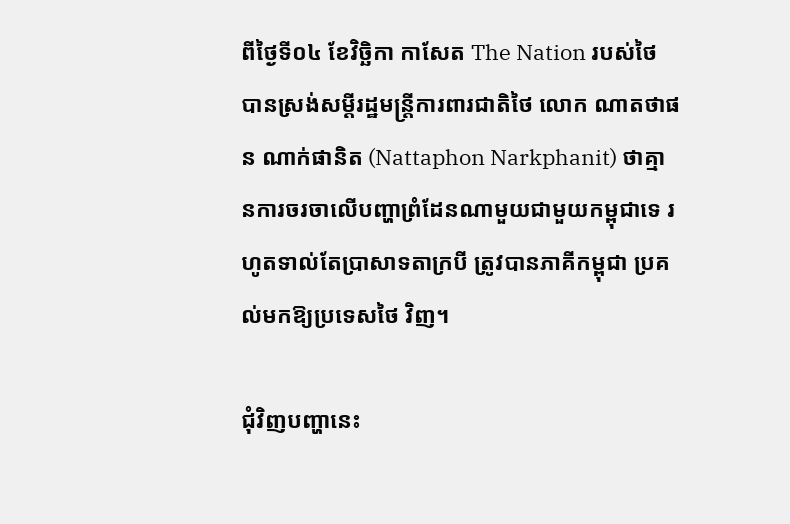ពីថ្ងៃទី០៤ ខែវិច្ឆិកា កាសែត The Nation របស់ថៃ បានស្រង់សម្ដីរដ្ឋមន្ត្រីការពារជាតិថៃ លោក ណាតថាផន ណាក់ផានិត (Nattaphon Narkphanit) ថាគ្មានការចរចាលើបញ្ហាព្រំដែនណាមួយជាមួយកម្ពុជាទេ រហូតទាល់តែប្រាសាទតាក្របី ត្រូវបានភាគីកម្ពុជា ប្រគល់មកឱ្យប្រទេសថៃ វិញ។

ជុំវិញបញ្ហានេះ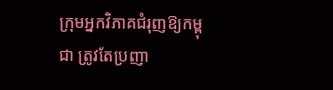ក្រុមអ្នកវិភាគជំរុញឱ្យកម្ពុជា ត្រូវតែប្រញា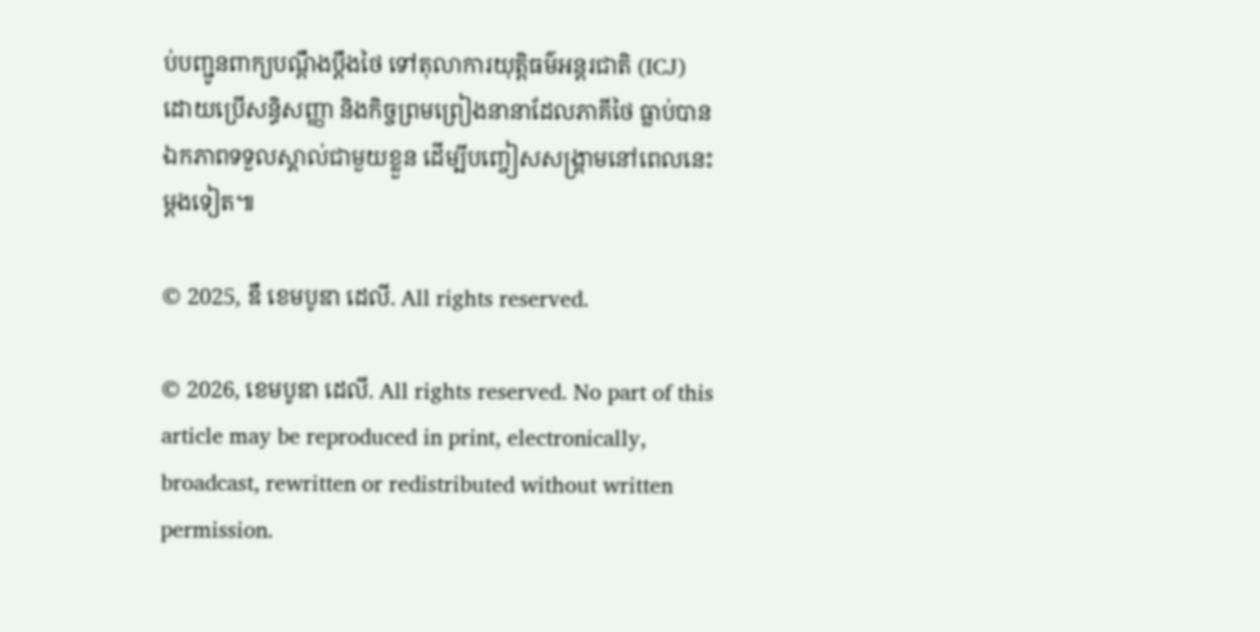ប់បញ្ជូនពាក្យបណ្ដឹងប្តឹងថៃ ទៅតុលាការយុត្តិធម៌អន្តរជាតិ (ICJ) ដោយប្រើសន្ធិសញ្ញា និងកិច្ចព្រមព្រៀងនានាដែលភាគីថៃ ធ្លាប់បានឯកភាពទទួលស្គាល់ជាមួយខ្លួន ដើម្បីបញ្ចៀសសង្គ្រាមនៅពេលនេះម្តងទៀត៕

© 2025, ឌឹ ខេមបូឌា ដេលី. All rights reserved.

© 2026, ខេមបូឌា ដេលី. All rights reserved. No part of this article may be reproduced in print, electronically, broadcast, rewritten or redistributed without written permission.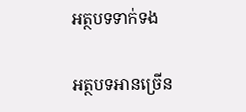អត្ថបទទាក់ទង

អត្ថបទអានច្រើន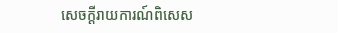សេចក្ដីរាយការណ៍ពិសេស